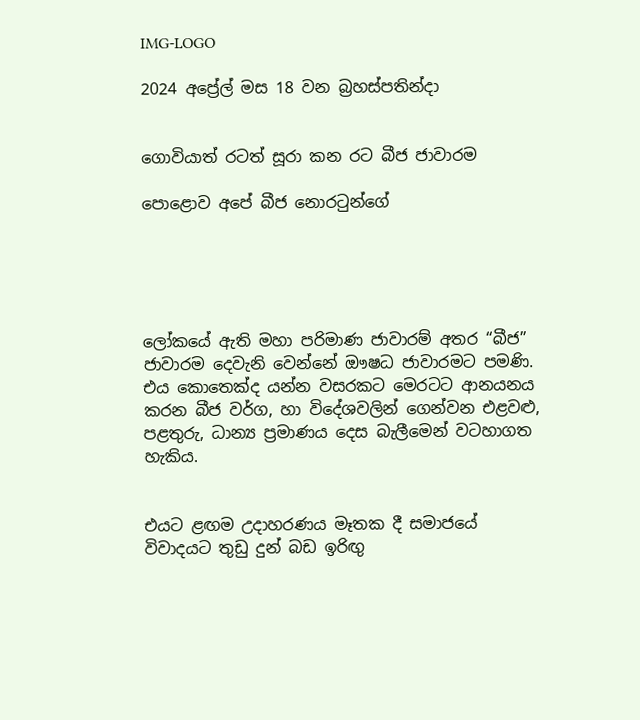IMG-LOGO

2024 අප්‍රේල් මස 18 වන බ්‍රහස්පතින්දා


ගොවියාත් රටත් සූරා කන රට බීජ ජාවාරම

පොළොව අපේ බීජ නොරටුන්ගේ





ලෝකයේ ඇති මහා පරිමාණ ජාවාරම් අතර “බීජ” ජාවාරම දෙවැනි වෙන්නේ ඖෂධ ජාවාරමට පමණි. එය කොතෙක්ද යන්න වසරකට මෙරටට ආනයනය කරන බීජ වර්ග, හා විදේශවලින් ගෙන්වන එළවළු, පළතුරු, ධාන්‍ය ප්‍රමාණය දෙස බැලීමෙන් වටහාගත හැකිය.


එයට ළඟම උදාහරණය මෑතක දී සමාජයේ විවාදයට තුඩු දුන් බඩ ඉරිඟු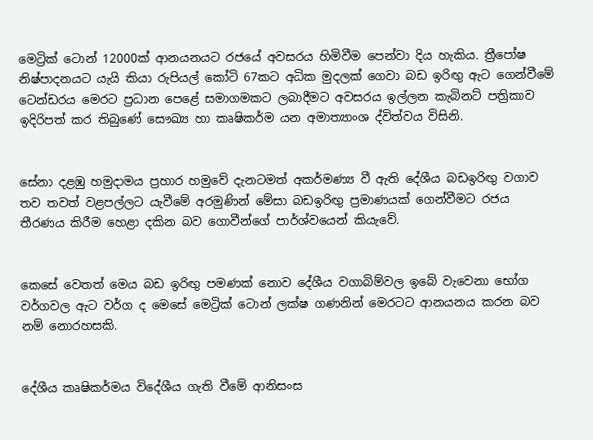මෙට්‍රික් ටොන් 12000ක් ආනයනයට රජයේ අවසරය හිමිවීම පෙන්වා දිය හැකිය. ත්‍රීපෝෂ නිෂ්පාදනයට යැයි කියා රුපියල් කෝටි 67කට අධික මුදලක් ගෙවා බඩ ඉරිඟු ඇට ගෙන්වීමේ ටෙන්ඩරය මෙරට ප්‍රධාන පෙළේ සමාගමකට ලබාදීමට අවසරය ඉල්ලන කැබිනට් පත්‍රිකාව ඉදිරිපත් කර තිබුණේ සෞඛ්‍ය හා කෘෂිකර්ම යන අමාත්‍යාංශ ද්විත්වය විසිනි.


සේනා දළඹු හමුදාමය ප්‍රහාර හමුවේ දැනටමත් අකර්මණ්‍ය වී ඇති දේශීය බඩඉරිඟු වගාව තව තවත් වළපල්ලට යැවීමේ අරමුණින් මේසා බඩඉරිඟු ප්‍රමාණයක් ගෙන්වීමට රජය තීරණය කිරීම හෙළා දකින බව ගොවීන්ගේ පාර්ශ්වයෙන් කියැවේ.


කෙසේ වෙතත් මෙය බඩ ඉරිඟු පමණක් නොව දේශීය වගාබිම්වල ඉබේ වැවෙනා භෝග වර්ගවල ඇට වර්ග ද මෙසේ මෙට්‍රික් ටොන් ලක්ෂ ගණනින් මෙරටට ආනයනය කරන බව නම් නොරහසකි.


දේශීය කෘෂිකර්මය විදේශීය ගැති වීමේ ආනිසංස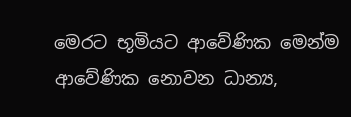මෙරට භූමියට ආවේණික මෙන්ම ආවේණික නොවන ධාන්‍ය,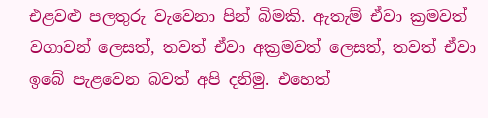එළවළු පලතුරු වැවෙනා පින් බිමකි. ඇතැම් ඒවා ක්‍රමවත් වගාවන් ලෙසත්, තවත් ඒවා අක්‍රමවත් ලෙසත්, තවත් ඒවා ඉබේ පැළවෙන බවත් අපි දනිමු. එහෙත්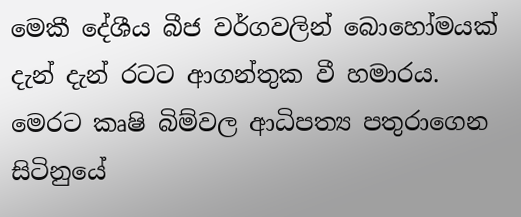මෙකී දේශීය බීජ වර්ගවලින් බොහෝමයක් දැන් දැන් රටට ආගන්තුක වී හමාරය. මෙරට කෘෂි බිම්වල ආධිපත්‍ය පතුරාගෙන සිටිනුයේ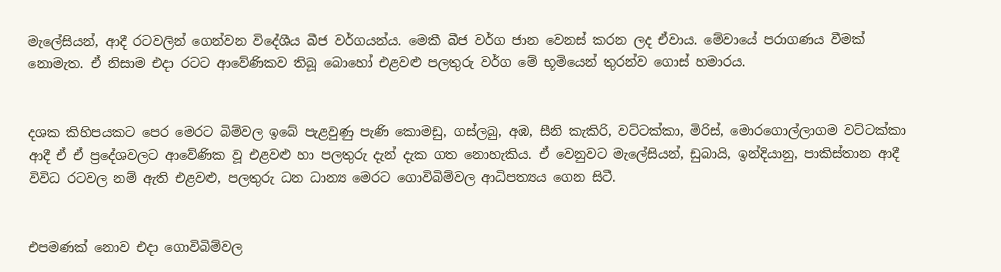මැලේසියන්, ආදී රටවලින් ගෙන්වන විදේශීය බීජ වර්ගයන්ය. මෙකී බීජ වර්ග ජාන වෙනස් කරන ලද ඒවාය. මේවායේ පරාගණය වීමක් නොමැත. ඒ නිසාම එදා රටට ආවේණිකව තිබූ බොහෝ එළවළු පලතුරු වර්ග මේ භූමියෙන් තුරන්ව ගොස් හමාරය.


දශක කිහිපයකට පෙර මෙරට බිම්වල ඉබේ පැළවුණු පැණි කොමඩු, ගස්ලබු, අඹ, සීනි කැකිරි, වට්ටක්කා, මිරිස්, මොරගොල්ලාගම වට්ටක්කා ආදී ඒ ඒ ප්‍රදේශවලට ආවේණික වූ එළවළු හා පලතුරු දැන් දැක ගත නොහැකිය. ඒ වෙනුවට මැලේසියන්, ඩුබායි, ඉන්දියානු, පාකිස්තාන ආදී විවිධ රටවල නම් ඇති එළවළු, පලතුරු ධන ධාන්‍ය මෙරට ගොවිබිම්වල ආධිපත්‍යය ගෙන සිටී.


එපමණක් නොව එදා ගොවිබිම්වල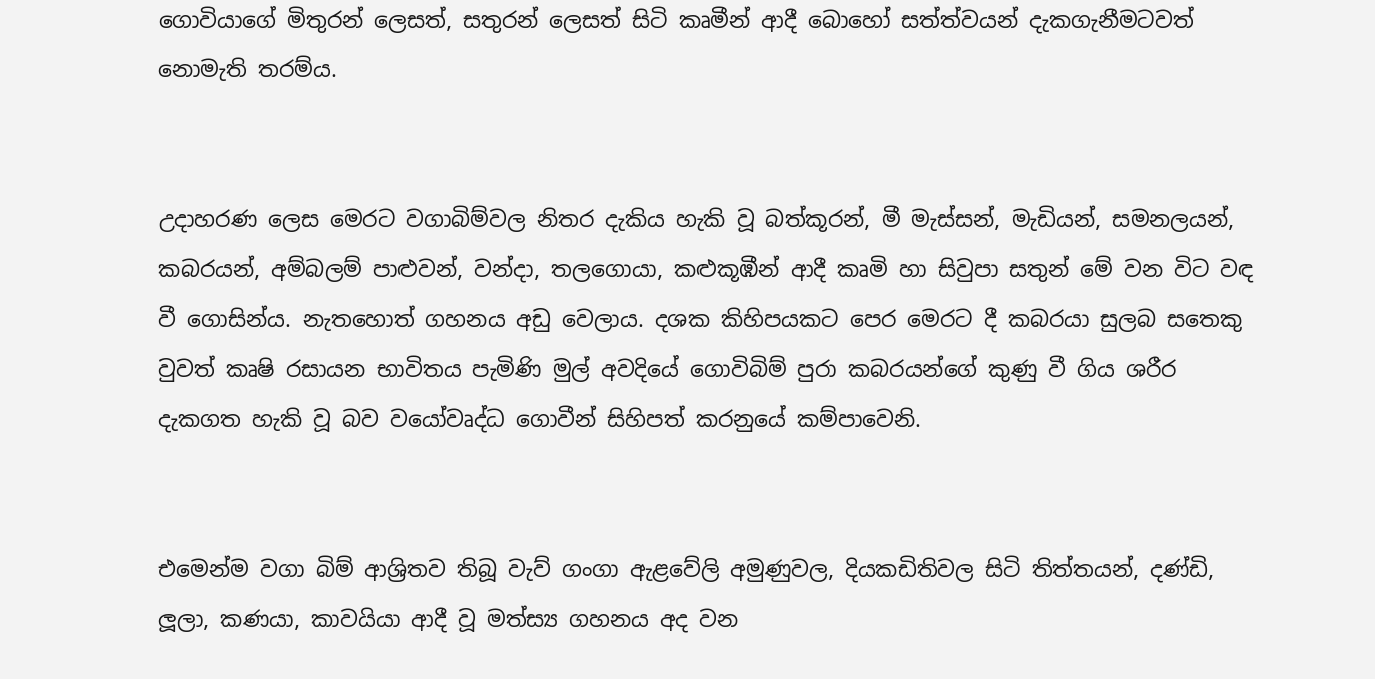ගොවියාගේ මිතුරන් ලෙසත්, සතුරන් ලෙසත් සිටි කෘමීන් ආදී බොහෝ සත්ත්වයන් දැකගැනීමටවත් නොමැති තරම්ය.


උදාහරණ ලෙස මෙරට වගාබිම්වල නිතර දැකිය හැකි වූ බත්කූරන්, මී මැස්සන්, මැඩියන්, සමනලයන්, කබරයන්, අම්බලම් පාළුවන්, වන්දා, තලගොයා, කළුකූඹීන් ආදී කෘමි හා සිවුපා සතුන් මේ වන විට වඳ වී ගොසින්ය. නැතහොත් ගහනය අඩු වෙලාය. දශක කිහිපයකට පෙර මෙරට දී කබරයා සුලබ සතෙකු වුවත් කෘෂි රසායන භාවිතය පැමිණි මුල් අවදියේ ගොවිබිම් පුරා කබරයන්ගේ කුණු වී ගිය ශරීර දැකගත හැකි වූ බව වයෝවෘද්ධ ගොවීන් සිහිපත් කරනුයේ කම්පාවෙනි.


එමෙන්ම වගා බිම් ආශ්‍රිතව තිබූ වැව් ගංගා ඇළවේලි අමුණුවල, දියකඩිතිවල සිටි තිත්තයන්, දණ්ඩි, ලූලා, කණයා, කාවයියා ආදී වූ මත්ස්‍ය ගහනය අද වන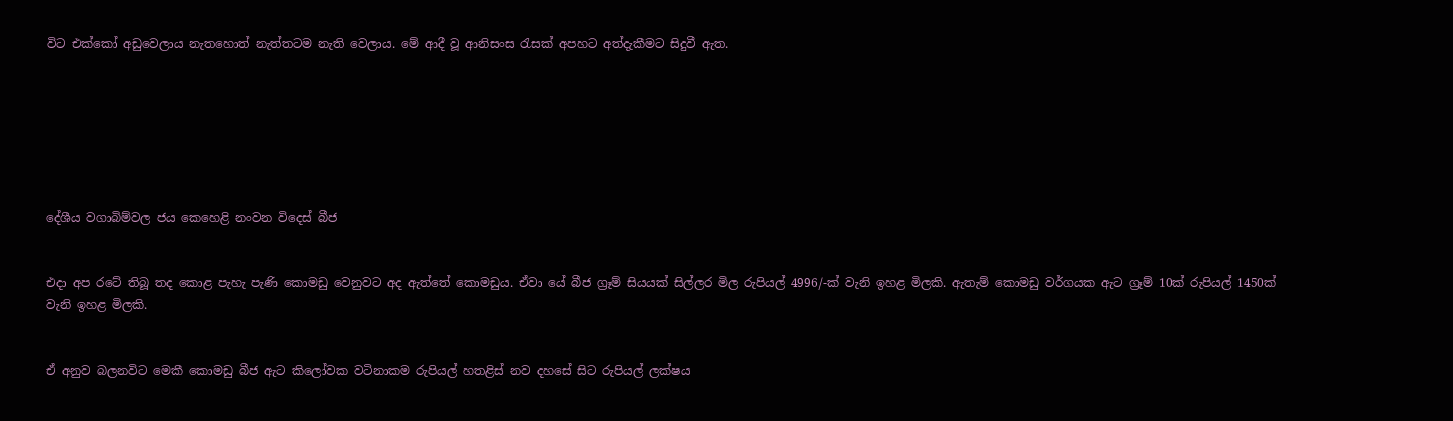විට එක්කෝ අඩුවෙලාය නැතහොත් නැත්තටම නැති වෙලාය. මේ ආදී වූ ආනිසංස රැසක් අපහට අත්දැකීමට සිදුවී ඇත.







දේශීය වගාබිම්වල ජය කෙහෙළි නංවන විදෙස් බීජ


එදා අප රටේ තිබූ තද කොළ පැහැ පැණි කොමඩු වෙනුවට අද ඇත්තේ කොමඩුය. ඒවා යේ බීජ ග්‍රෑම් සියයක් සිල්ලර මිල රුපියල් 4996/-ක් වැනි ඉහළ මිලකි. ඇතැම් කොමඩු වර්ගයක ඇට ග්‍රෑම් 10ක් රුපියල් 1450ක් වැනි ඉහළ මිලකි.


ඒ අනුව බලනවිට මෙකී කොමඩු බීජ ඇට කිලෝවක වටිනාකම රුපියල් හතළිස් නව දහසේ සිට රුපියල් ලක්ෂය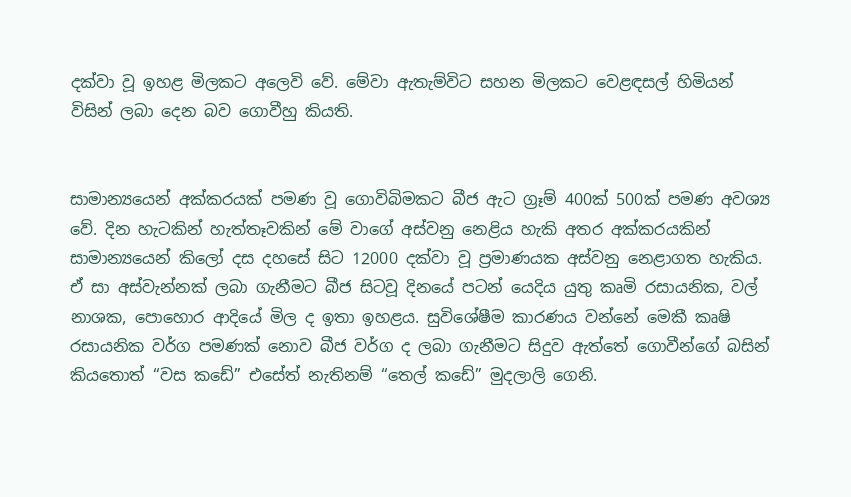දක්වා වූ ඉහළ මිලකට අලෙවි වේ. මේවා ඇතැම්විට සහන මිලකට වෙළඳසල් හිමියන් විසින් ලබා දෙන බව ගොවීහු කියති.


සාමාන්‍යයෙන් අක්කරයක් පමණ වූ ගොවිබිමකට බීජ ඇට ග්‍රෑම් 400ක් 500ක් පමණ අවශ්‍ය වේ. දින හැටකින් හැත්තෑවකින් මේ වාගේ අස්වනු නෙළිය හැකි අතර අක්කරයකින් සාමාන්‍යයෙන් කිලෝ දස දහසේ සිට 12000 දක්වා වූ ප්‍රමාණයක අස්වනු නෙළාගත හැකිය.  ඒ සා අස්වැන්නක් ලබා ගැනීමට බීජ සිටවූ දිනයේ පටන් යෙදිය යුතු කෘමි රසායනික, වල් නාශක, පොහොර ආදියේ මිල ද ඉතා ඉහළය. සුවිශේෂීම කාරණය වන්නේ මෙකී කෘෂි රසායනික වර්ග පමණක් නොව බීජ වර්ග ද ලබා ගැනීමට සිදුව ඇත්තේ ගොවීන්ගේ බසින් කියතොත් “වස කඩේ” එසේත් නැතිනම් “තෙල් කඩේ” මුදලාලි ගෙනි.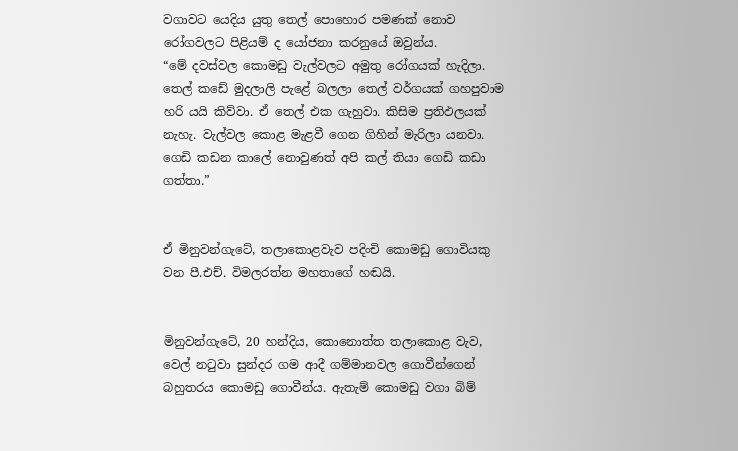වගාවට යෙදිය යුතු තෙල් පොහොර පමණක් නොව රෝගවලට පිළියම් ද යෝජනා කරනුයේ ඔවුන්ය.
“මේ දවස්වල කොමඩු වැල්වලට අමුතු රෝගයක් හැදිලා. තෙල් කඩේ මුදලාලි පැළේ බලලා තෙල් වර්ගයක් ගහපුවාම හරි යයි කිව්වා. ඒ තෙල් එක ගැහුවා. කිසිම ප්‍රතිඵලයක් නැහැ. වැල්වල කොළ මැළවී ගෙන ගිහින් මැරිලා යනවා. ගෙඩි කඩන කාලේ නොවුණත් අපි කල් තියා ගෙඩි කඩා ගත්තා.”


ඒ මිනුවන්ගැටේ, තලාකොළවැව පදිංචි කොමඩු ගොවියකු වන පී.එච්. විමලරත්න මහතාගේ හඬයි.


මිනුවන්ගැටේ, 20 හන්දිය, කොනොත්ත තලාකොළ වැව, වෙල් නටුවා සුන්දර ගම ආදී ගම්මානවල ගොවීන්ගෙන් බහුතරය කොමඩු ගොවීන්ය. ඇතැම් කොමඩු වගා බිම්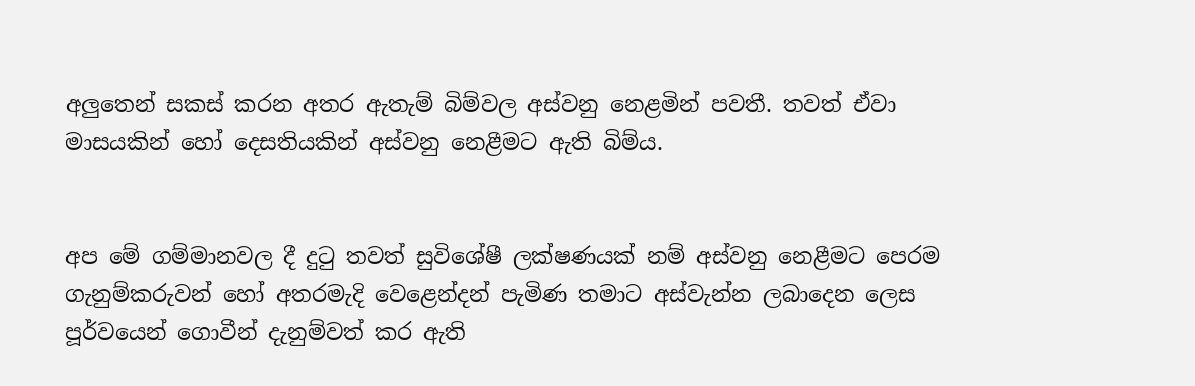අලුතෙන් සකස් කරන අතර ඇතැම් බිම්වල අස්වනු නෙළමින් පවතී. තවත් ඒවා මාසයකින් හෝ දෙසතියකින් අස්වනු නෙළීමට ඇති බිම්ය.


අප මේ ගම්මානවල දී දුටු තවත් සුවිශේෂී ලක්ෂණයක් නම් අස්වනු නෙළීමට පෙරම ගැනුම්කරුවන් හෝ අතරමැදි වෙළෙන්දන් පැමිණ තමාට අස්වැන්න ලබාදෙන ලෙස පූර්වයෙන් ගොවීන් දැනුම්වත් කර ඇති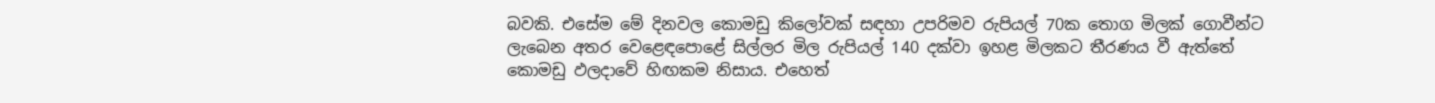බවකි. එසේම මේ දිනවල කොමඩු කිලෝවක් සඳහා උපරිමව රුපියල් 70ක තොග මිලක් ගොවීන්ට ලැබෙන අතර වෙළෙඳපොළේ සිල්ලර මිල රුපියල් 140 දක්වා ඉහළ මිලකට තීරණය වී ඇත්තේ කොමඩු ඵලදාවේ හිඟකම නිසාය. එහෙත්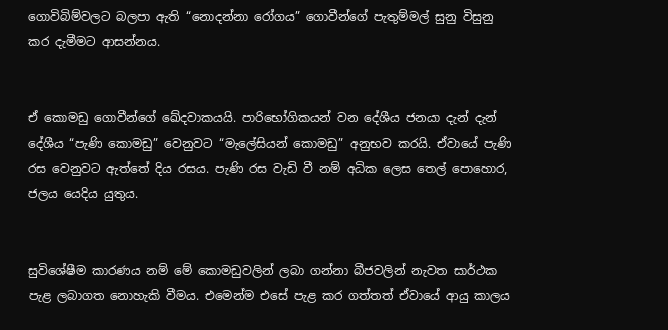ගොවිබිම්වලට බලපා ඇති “නොදන්නා රෝගය” ගොවීන්ගේ පැතුම්මල් සුනු විසුනු කර දැමීමට ආසන්නය.


ඒ කොමඩු ගොවීන්ගේ ඛේදවාකයයි. පාරිභෝගිකයන් වන දේශීය ජනයා දැන් දැන් දේශීය “පැණි කොමඩු” වෙනුවට “මැලේසියන් කොමඩු” අනුභව කරයි. ඒවායේ පැණි රස වෙනුවට ඇත්තේ දිය රසය. පැණි රස වැඩි වී නම් අධික ලෙස තෙල් පොහොර, ජලය යෙදිය යුතුය.


සුවිශේෂීම කාරණය නම් මේ කොමඩුවලින් ලබා ගන්නා බීජවලින් නැවත සාර්ථක පැළ ලබාගත නොහැකි වීමය. එමෙන්ම එසේ පැළ කර ගත්තත් ඒවායේ ආයු කාලය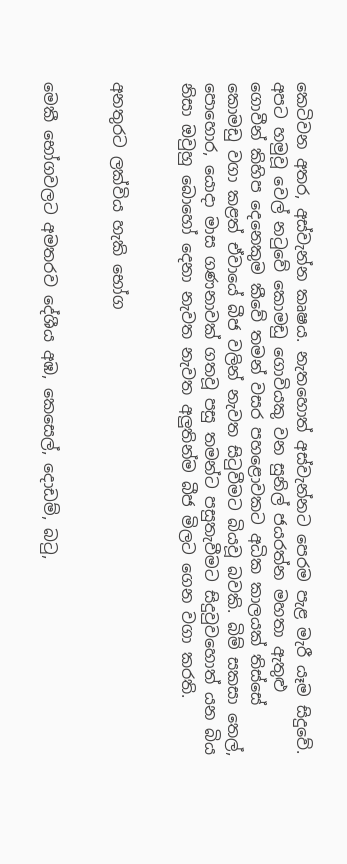කෙටිවන අතර, අස්වැන්න කෘෂය. නැතහොත් අස්වැන්නට පෙරම පැළ මැරී යෑම සිදුවේ. අපට හමුවූ වෙල් නටුවේ කොමඩු ගොවියකු වන සුනිල් ජයරත්න මහතා ඇතුළු ගොවීන් කිහිප දෙනෙකුම කීවේ තමන් වසර පහළොවකට අධික කාලයක් තිස්සේ කොමඩු වගා කළත් ඒවායේ බීජ වලින් නැවත සිටුවීමට බියවූ බවකි. බිම් සකසා තෙල්, පොහොර, යොදා මාස ගණනාවක් ගතවූ පසු තමන්ට පසුතැවීමට සිදුවුවහොත් යන බිය නිසා ඔවුහු බොහෝ දෙනා නැවත නැවත අලුතින්ම බීජ මිලට ගෙන වගා කරති.


අනතුරට ලක්විය හැකි භෝග


මෙකී භෝගවලට අමතරව දේශීය අඹ, කෙසෙල්, දොඩම්, බටු,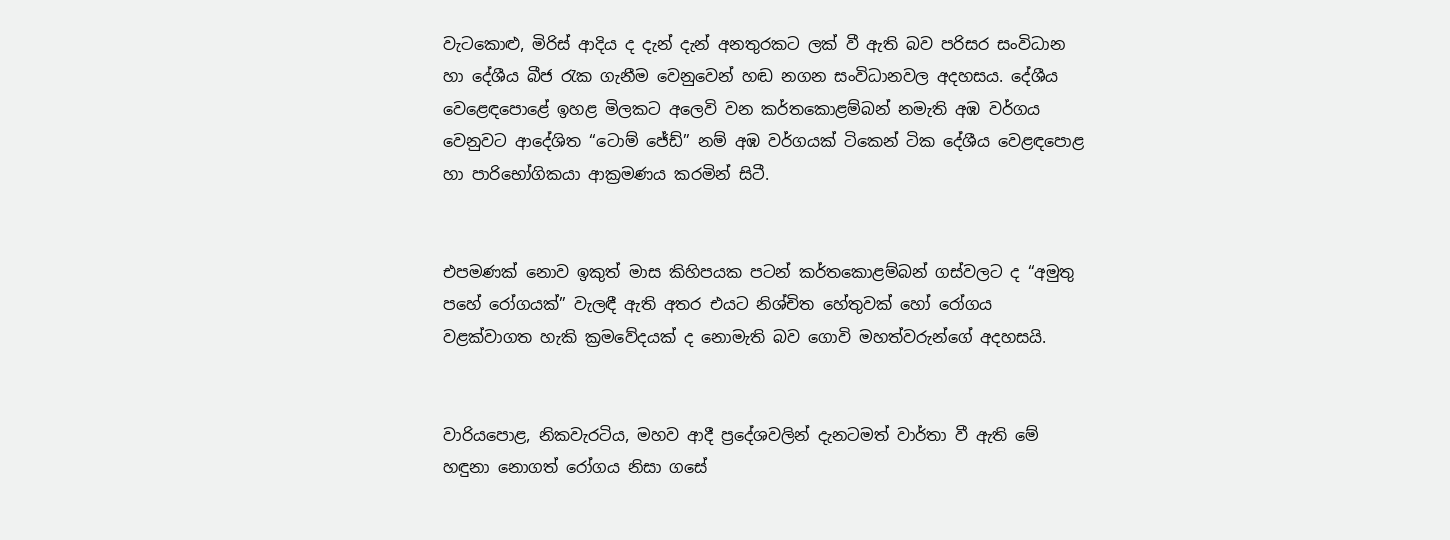වැටකොළු, මිරිස් ආදිය ද දැන් දැන් අනතුරකට ලක් වී ඇති බව පරිසර සංවිධාන හා දේශීය බීජ රැක ගැනීම වෙනුවෙන් හඬ නගන සංවිධානවල අදහසය. දේශීය වෙළෙඳපොළේ ඉහළ මිලකට අලෙවි වන කර්තකොළම්බන් නමැති අඹ වර්ගය වෙනුවට ආදේශිත “ටොම් ජේඩ්” නම් අඹ වර්ගයක් ටිකෙන් ටික දේශීය වෙළඳපොළ හා පාරිභෝගිකයා ආක්‍රමණය කරමින් සිටී.


එපමණක් නොව ඉකුත් මාස කිහිපයක පටන් කර්තකොළම්බන් ගස්වලට ද “අමුතු පහේ රෝගයක්” වැලඳී ඇති අතර එයට නිශ්චිත හේතුවක් හෝ රෝගය වළක්වාගත හැකි ක්‍රමවේදයක් ද නොමැති බව ගොවි මහත්වරුන්ගේ අදහසයි.


වාරියපොළ, නිකවැරටිය, මහව ආදී ප්‍රදේශවලින් දැනටමත් වාර්තා වී ඇති මේ හඳුනා නොගත් රෝගය නිසා ගසේ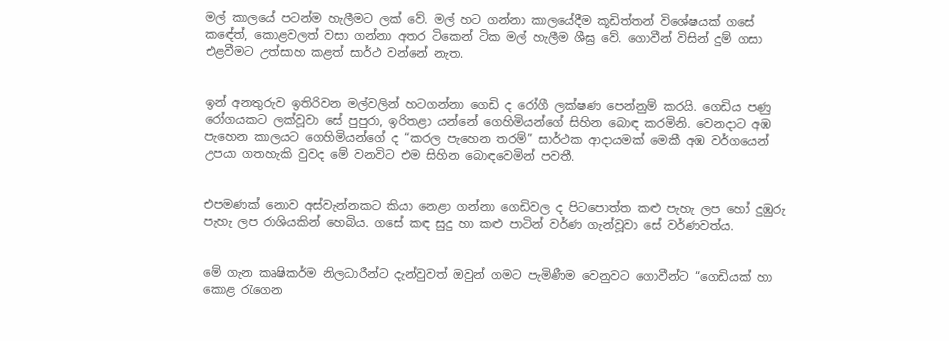මල් කාලයේ පටන්ම හැලීමට ලක් වේ. මල් හට ගන්නා කාලයේදීම කූඩිත්තන් විශේෂයක් ගසේ කඳේත්, කොළවලත් වසා ගන්නා අතර ටිකෙන් ටික මල් හැලීම ශීඝ්‍ර වේ. ගොවීන් විසින් දුම් ගසා එළවීමට උත්සාහ කළත් සාර්ථ වන්නේ නැත.


ඉන් අනතුරුව ඉතිරිවන මල්වලින් හටගන්නා ගෙඩි ද රෝගී ලක්ෂණ පෙන්නුම් කරයි. ගෙඩිය පණු රෝගයකට ලක්වූවා සේ පුපුරා, ඉරිතළා යන්නේ ගෙහිමියන්ගේ සිහින බොඳ කරමිනි. වෙනදාට අඹ පැහෙන කාලයට ගෙහිමියන්ගේ ද “කරල පැහෙන තරම්” සාර්ථක ආදායමක් මෙකී අඹ වර්ගයෙන් උපයා ගතහැකි වුවද මේ වනවිට එම සිහින බොඳවෙමින් පවතී.


එපමණක් නොව අස්වැන්නකට කියා නෙළා ගන්නා ගෙඩිවල ද පිටපොත්ත කළු පැහැ ලප හෝ දුඹුරු පැහැ ලප රාශියකින් හෙබිය. ගසේ කඳ සුදු හා කළු පාටින් වර්ණ ගැන්වූවා සේ වර්ණවත්ය.


මේ ගැන කෘෂිකර්ම නිලධාරීන්ට දැන්වුවත් ඔවුන් ගමට පැමිණීම වෙනුවට ගොවීන්ට “ගෙඩියක් හා කොළ රැගෙන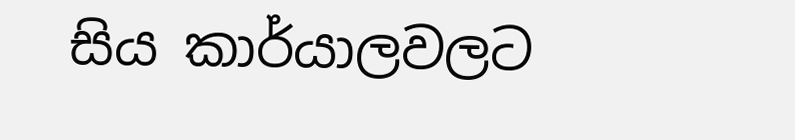සිය කාර්යාලවලට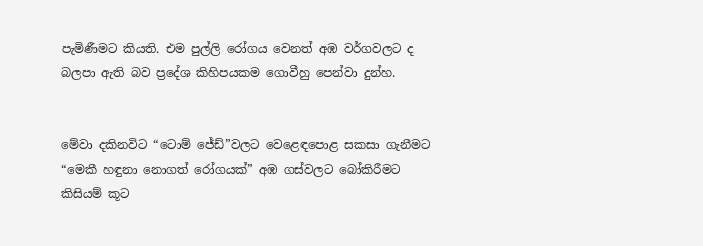පැමිණීමට කියති. එම පුල්ලි රෝගය වෙනත් අඹ වර්ගවලට ද බලපා ඇති බව ප්‍රදේශ කිහිපයකම ගොවීහු පෙන්වා දුන්හ.


මේවා දකිනවිට “ටොම් ජේඩ්”වලට වෙළෙඳපොළ සකසා ගැනීමට “මෙකී හඳුනා නොගත් රෝගයක්” අඹ ගස්වලට බෝකිරීමට කිසියම් කූට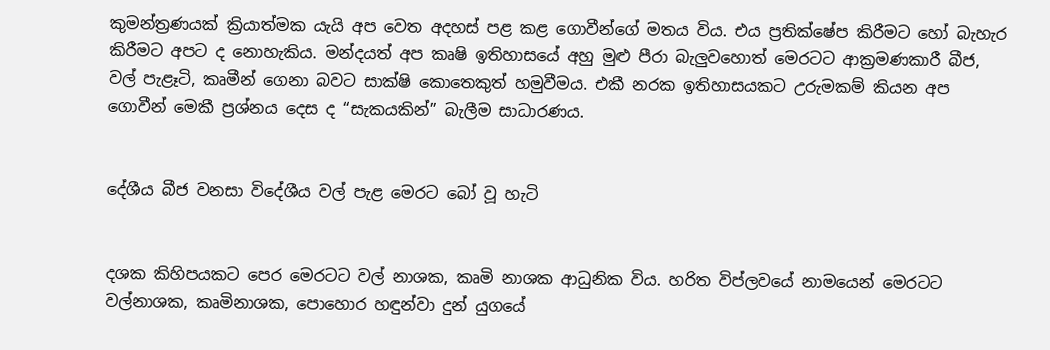කුමන්ත්‍රණයක් ක්‍රියාත්මක යැයි අප වෙත අදහස් පළ කළ ගොවීන්ගේ මතය විය. එය ප්‍රතික්ෂේප කිරීමට හෝ බැහැර කිරීමට අපට ද නොහැකිය. මන්දයත් අප කෘෂි ඉතිහාසයේ අහු මුළු පීරා බැලුවහොත් මෙරටට ආක්‍රමණකාරී බීජ, වල් පැළෑටි, කෘමීන් ගෙනා බවට සාක්ෂි කොතෙකුත් හමුවීමය. එකී නරක ඉතිහාසයකට උරුමකම් කියන අප ගොවීන් මෙකී ප්‍රශ්නය දෙස ද “සැකයකින්” බැලීම සාධාරණය.


දේශීය බීජ වනසා විදේශීය වල් පැළ මෙරට බෝ වූ හැටි


දශක කිහිපයකට පෙර මෙරටට වල් නාශක, කෘමි නාශක ආධුනික විය. හරිත විප්ලවයේ නාමයෙන් මෙරටට වල්නාශක, කෘමිනාශක, පොහොර හඳුන්වා දුන් යුගයේ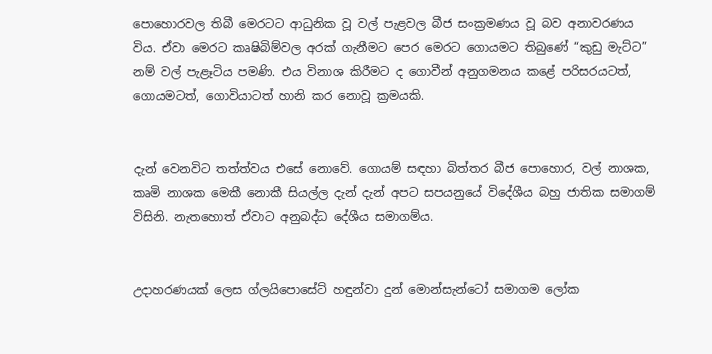පොහොරවල තිබී මෙරටට ආධුනික වූ වල් පැළවල බීජ සංක්‍රමණය වූ බව අනාවරණය විය. ඒවා මෙරට කෘෂිබිම්වල අරක් ගැනීමට පෙර මෙරට ගොයමට තිබුණේ “කුඩු මැට්ට” නම් වල් පැළෑටිය පමණි. එය විනාශ කිරීමට ද ගොවීන් අනුගමනය කළේ පරිසරයටත්, ගොයමටත්, ගොවියාටත් හානි කර නොවූ ක්‍රමයකි.


දැන් වෙනවිට තත්ත්වය එසේ නොවේ. ගොයම් සඳහා බිත්තර බීජ පොහොර, වල් නාශක, කෘමි නාශක මෙකී නොකී සියල්ල දැන් දැන් අපට සපයනුයේ විදේශීය බහු ජාතික සමාගම් විසිනි. නැතහොත් ඒවාට අනුබද්ධ දේශීය සමාගම්ය.


උදාහරණයක් ලෙස ග්ලයිපොසේට් හඳුන්වා දුන් මොන්සැන්ටෝ සමාගම ලෝක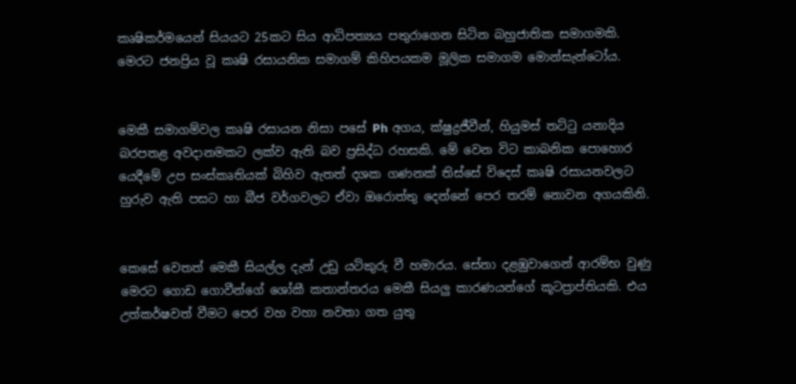කෘෂිකර්මයෙන් සියයට 25කට සිය ආධිපත්‍යය පතුරාගෙන සිටින බහුජාතික සමාගමකි. මෙරට ජනප්‍රිය වූ කෘෂි රසායනික සමාගම් කිහිපයකම මූලික සමාගම මොන්සැන්ටෝය.


මෙකී සමාගම්වල කෘෂි රසායන නිසා පසේ Ph අගය, ක්ෂුද්‍රජීවීන්, හියුමස් තට්ටු යනාදිය බරපතළ අවදානමකට ලක්ව ඇති බව ප්‍රසිද්ධ රහසකි. මේ වෙන විට කාබනික පොහොර යෙදීමේ උප සංස්කෘතියක් බිහිව ඇතත් දශක ගණනක් තිස්සේ විදෙස් කෘෂි රසායනවලට හුරුව ඇති පසට හා බීජ වර්ගවලට ඒවා ඔරොත්තු දෙන්නේ පෙර තරම් නොවන අගයකිනි.


කෙසේ වෙතත් මෙකී සියල්ල දැන් උඩු යටිකුරු වී හමාරය. සේනා දළඹුවාගෙන් ආරම්භ වුණු මෙරට ගොඩ ගොවීන්ගේ ශෝකී කතාන්තරය මෙකී සියලු කාරණයන්ගේ කූටප්‍රාප්තියකි. එය උත්කර්ෂවත් වීමට පෙර වහ වහා නවතා ගත යුතු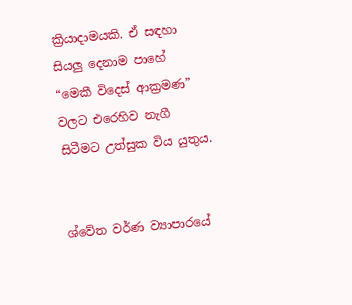ක්‍රියාදාමයකි. ඒ සඳහා සියලු දෙනාම පාහේ “මෙකී විදෙස් ආක්‍රමණ” වලට එරෙහිව නැගී සිටීමට උත්සුක විය යුතුය.


ශ්වේත වර්ණ ව්‍යාපාරයේ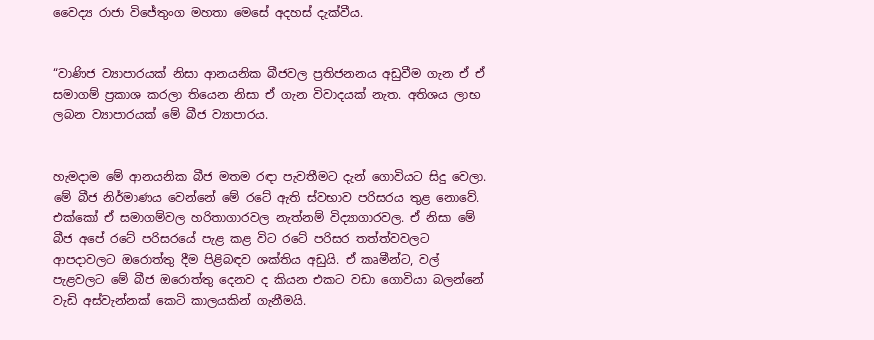වෛද්‍ය රාජා විජේතුංග මහතා මෙසේ අදහස් දැක්වීය.


“වාණිජ ව්‍යාපාරයක් නිසා ආනයනික බීජවල ප්‍රතිජනනය අඩුවීම ගැන ඒ ඒ සමාගම් ප්‍රකාශ කරලා තියෙන නිසා ඒ ගැන විවාදයක් නැත. අතිශය ලාභ ලබන ව්‍යාපාරයක් මේ බීජ ව්‍යාපාරය.


හැමදාම මේ ආනයනික බීජ මතම රඳා පැවතීමට දැන් ගොවියට සිදු වෙලා. මේ බීජ නිර්මාණය වෙන්නේ මේ රටේ ඇති ස්වභාව පරිසරය තුළ නොවේ. එක්කෝ ඒ සමාගම්වල හරිතාගාරවල නැත්නම් විද්‍යාගාරවල. ඒ නිසා මේ බීජ අපේ රටේ පරිසරයේ පැළ කළ විට රටේ පරිසර තත්ත්වවලට ආපදාවලට ඔරොත්තු දීම පිළිබඳව ශක්තිය අඩුයි. ඒ කෘමීන්ට, වල් පැළවලට මේ බීජ ඔරොත්තු දෙනව ද කියන එකට වඩා ගොවියා බලන්නේ වැඩි අස්වැන්නක් කෙටි කාලයකින් ගැනීමයි.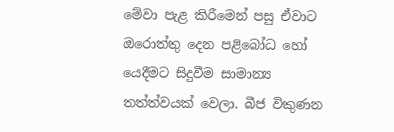මේවා පැළ කිරීමෙන් පසු ඒවාට ඔරොත්තු දෙන පළිබෝධ හෝ යෙදීමට සිදුවීම සාමාන්‍ය තත්ත්වයක් වෙලා. බීජ විකුණන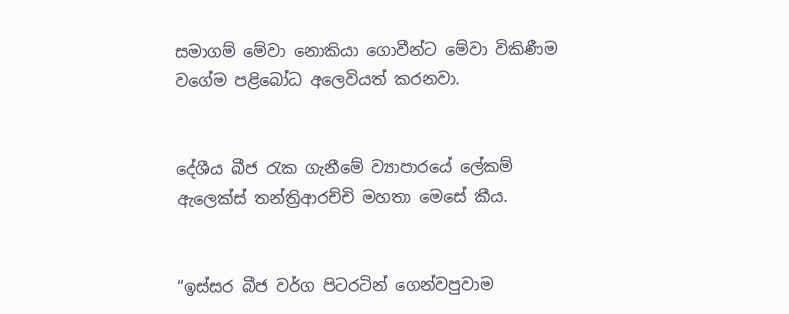සමාගම් මේවා නොකියා ගොවීන්ට මේවා විකිණීම වගේම පළිබෝධ අලෙවියත් කරනවා.


දේශීය බීජ රැක ගැනීමේ ව්‍යාපාරයේ ලේකම් ඇලෙක්ස් තන්ත්‍රිආරච්චි මහතා මෙසේ කීය.


“ඉස්සර බීජ වර්ග පිටරටින් ගෙන්වපුවාම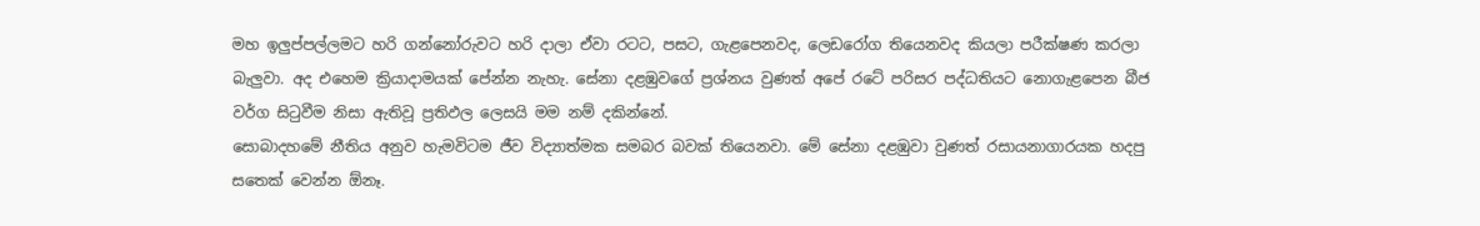මහ ඉලුප්පල්ලමට හරි ගන්නෝරුවට හරි දාලා ඒවා රටට, පසට, ගැළපෙනවද, ලෙඩරෝග තියෙනවද කියලා පරීක්ෂණ කරලා බැලුවා. අද එහෙම ක්‍රියාදාමයක් පේන්න නැහැ. සේනා දළඹුවගේ ප්‍රශ්නය වුණත් අපේ රටේ පරිසර පද්ධතියට නොගැළපෙන බීජ වර්ග සිටුවීම නිසා ඇතිවූ ප්‍රතිඵල ලෙසයි මම නම් දකින්නේ.
සොබාදහමේ නීතිය අනුව හැමවිටම ජීව විද්‍යාත්මක සමබර බවක් තියෙනවා. මේ සේනා දළඹුවා වුණත් රසායනාගාරයක හදපු සතෙක් වෙන්න ඕනෑ.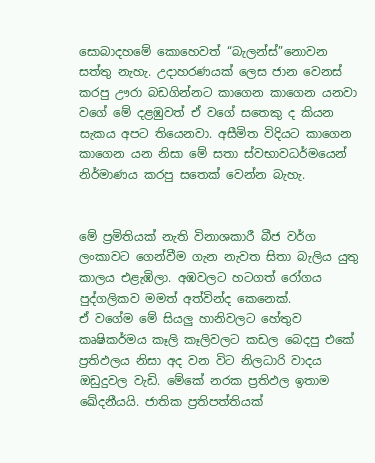සොබාදහමේ කොහෙවත් “බැලන්ස්”නොවන සත්තු නැහැ. උදාහරණයක් ලෙස ජාන වෙනස් කරපු ඌරා බඩගින්නට කාගෙන කාගෙන යනවා වගේ මේ දළඹුවත් ඒ වගේ සතෙකු ද කියන සැකය අපට තියෙනවා. අසීමිත විදියට කාගෙන කාගෙන යන නිසා මේ සතා ස්වභාවධර්මයෙන් නිර්මාණය කරපු සතෙක් වෙන්න බැහැ.


මේ ප්‍රමිතියක් නැති විනාශකාරී බීජ වර්ග ලංකාවට ගෙන්වීම ගැන නැවත සිතා බැලිය යුතු කාලය එළැඹිලා. අඹවලට හටගත් රෝගය පුද්ගලිකව මමත් අත්වින්ද කෙනෙක්.
ඒ වගේම මේ සියලු හානිවලට හේතුව කෘෂිකර්මය කෑලි කෑලිවලට කඩල බෙදපු එකේ ප්‍රතිඵලය නිසා අද වන විට නිලධාරි වාදය ඔඩුදුවල වැඩි. මේකේ නරක ප්‍රතිඵල ඉතාම ඛේදනීයයි. ජාතික ප්‍රතිපත්තියක්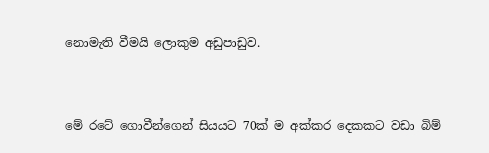නොමැති වීමයි ලොකුම අඩුපාඩුව.


මේ රටේ ගොවීන්ගෙන් සියයට 70ක් ම අක්කර දෙකකට වඩා බිම්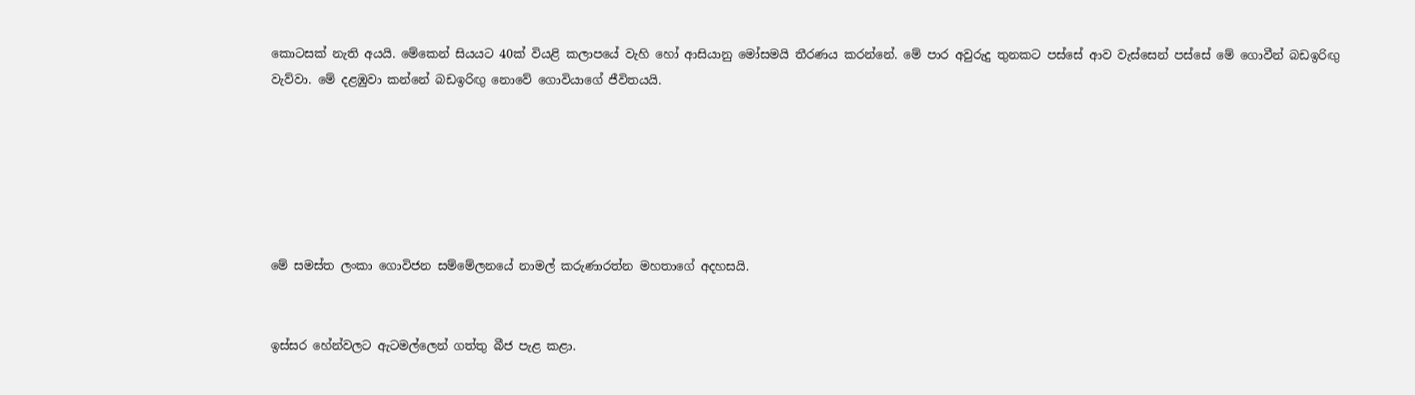කොටසක් නැති අයයි. මේකෙන් සියයට 40ක් වියළි කලාපයේ වැහි හෝ ආසියානු මෝසමයි තීරණය කරන්නේ. මේ පාර අවුරුදු තුනකට පස්සේ ආව වැස්සෙන් පස්සේ මේ ගොවීන් බඩඉරිඟු වැව්වා. මේ දළඹුවා කන්නේ බඩඉරිඟු නොවේ ගොවියාගේ ජීවිතයයි.






මේ සමස්ත ලංකා ගොවිජන සම්මේලනයේ නාමල් කරුණාරත්න මහතාගේ අදහසයි.


ඉස්සර හේන්වලට ඇටමල්ලෙන් ගත්තු බීජ පැළ කළා.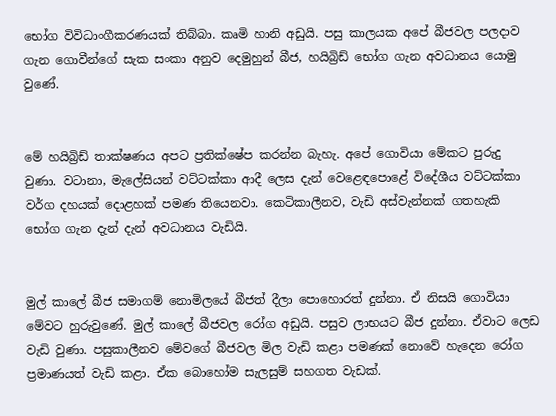භෝග විවිධාංගීකරණයක් තිබ්බා. කෘමි හානි අඩුයි. පසු කාලයක අපේ බීජවල පලදාව ගැන ගොවීන්ගේ සැක සංකා අනුව දෙමුහුන් බීජ, හයිබ්‍රිඩ් භෝග ගැන අවධානය යොමු වුණේ.


මේ හයිබ්‍රිඩ් තාක්ෂණය අපට ප්‍රතික්ෂේප කරන්න බැහැ. අපේ ගොවියා මේකට පුරුදු වුණා. වටානා, මැලේසියන් වට්ටක්කා ආදී ලෙස දැන් වෙළෙඳපොළේ විදේශීය වට්ටක්කා වර්ග දහයක් දොළහක් පමණ තියෙනවා. කෙටිකාලීනව, වැඩි අස්වැන්නක් ගතහැකි භෝග ගැන දැන් දැන් අවධානය වැඩියි.


මුල් කාලේ බීජ සමාගම් නොමිලයේ බීජත් දීලා පොහොරත් දුන්නා. ඒ නිසයි ගොවියා මේවට හුරුවුණේ. මුල් කාලේ බීජවල රෝග අඩුයි. පසුව ලාභයට බීජ දුන්නා. ඒවාට ලෙඩ වැඩි වුණා. පසුකාලීනව මේවගේ බීජවල මිල වැඩි කළා පමණක් නොවේ හැදෙන රෝග ප්‍රමාණයත් වැඩි කළා. ඒක බොහෝම සැලසුම් සහගත වැඩක්.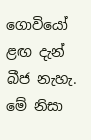ගොවියෝ ළඟ දැන් බීජ නැහැ. මේ නිසා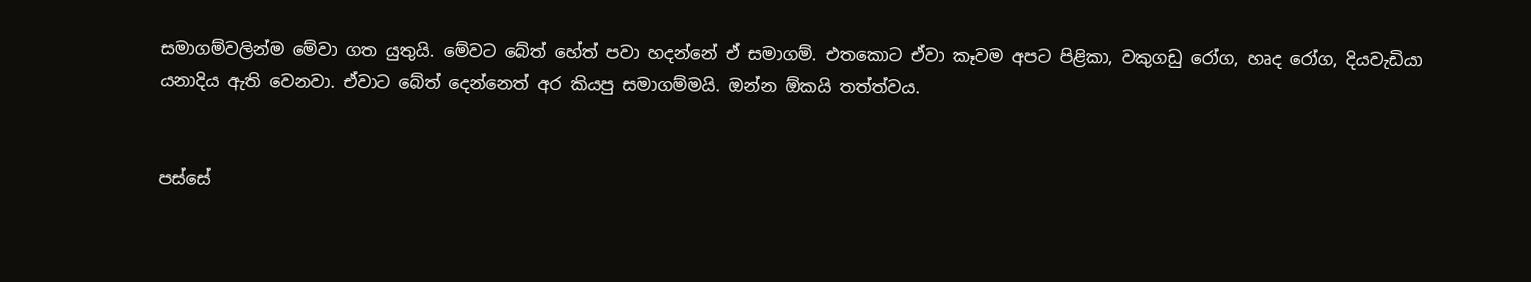සමාගම්වලින්ම මේවා ගත යුතුයි. මේවට බේත් හේත් පවා හදන්නේ ඒ සමාගම්. එතකොට ඒවා කෑවම අපට පිළිකා, වකුගඩු රෝග, හෘද රෝග, දියවැඩියා යනාදිය ඇති වෙනවා. ඒවාට බේත් දෙන්නෙත් අර කියපු සමාගම්මයි. ඔන්න ඕකයි තත්ත්වය.


පස්සේ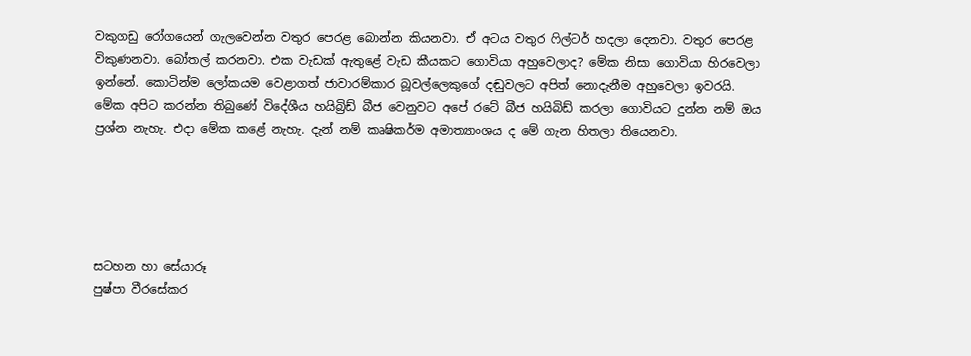වකුගඩු රෝගයෙන් ගැලවෙන්න වතුර පෙරළ බොන්න කියනවා. ඒ අටය වතුර ෆිල්ටර් හදලා දෙනවා. වතුර පෙරළ විකුණනවා. බෝතල් කරනවා. එක වැඩක් ඇතුළේ වැඩ කීයකට ගොවියා අහුවෙලාද? මේක නිසා ගොවියා හිරවෙලා ඉන්නේ. කොටින්ම ලෝකයම වෙළාගත් ජාවාරම්කාර බූවල්ලෙකුගේ දඬුවලට අපිත් නොදැනීම අහුවෙලා ඉවරයි.
මේක අපිට කරන්න තිබුණේ විදේශීය හයිබ්‍රිඩ් බීජ වෙනුවට අපේ රටේ බීජ හයිබිඩ් කරලා ගොවියට දුන්න නම් ඔය ප්‍රශ්න නැහැ. එදා මේක කළේ නැහැ. දැන් නම් කෘෂිකර්ම අමාත්‍යාංශය ද මේ ගැන හිතලා තියෙනවා.





සටහන හා සේයාරූ
පුෂ්පා වීරසේකර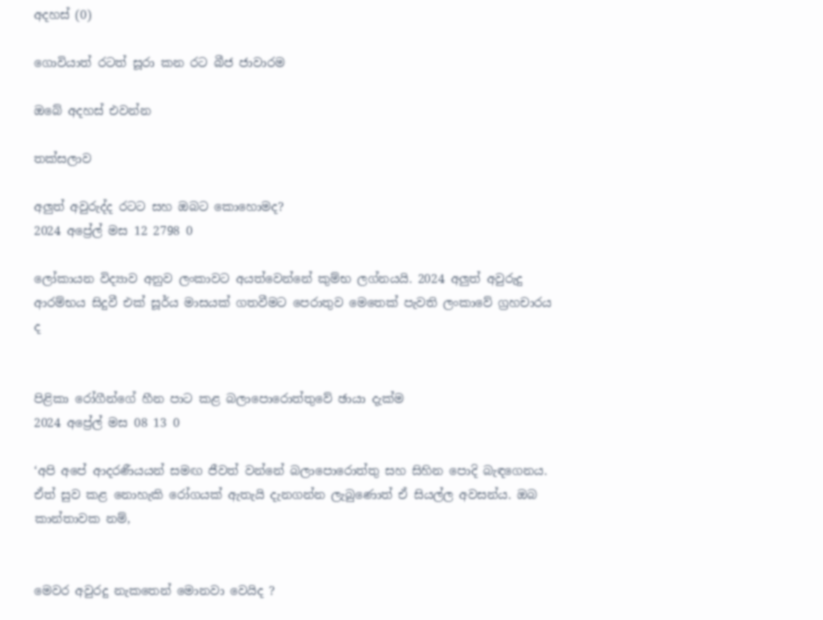අදහස් (0)

ගොවියාත් රටත් සූරා කන රට බීජ ජාවාරම

ඔබේ අදහස් එවන්න

තක්සලාව

අලුත් අවුරුද්ද රටට සහ ඔබට කොහොමද?
2024 අප්‍රේල් මස 12 2798 0

ලෝකායන විද්‍යාව අනුව ලංකාවට අයත්වෙන්නේ කුම්භ ලග්නයයි. 2024 අලුත් අවුරුදු ආරම්භය සිදුවී එක් සූර්ය මාසයක් ගතවීමට පෙරාතුව මෙතෙක් පැවති ලංකාවේ ග්‍රහචාරය ද


පිළිකා රෝගීන්ගේ හීන පාට කළ බලාපොරොත්තුවේ ඡායා දැක්ම
2024 අප්‍රේල් මස 08 13 0

‘අපි අපේ ආදරණීයයන් සමඟ ජීවත් වන්නේ බලාපොරොත්තු සහ සිහින පොදි බැඳගෙනය. ඒත් සුව කළ නොහැකි රෝගයක් ඇතැයි දැනගන්න ලැබුණොත් ඒ සියල්ල අවසන්ය. ඔබ කාන්තාවක නම්,


මෙවර අවුරදු නැකතෙන් මොනවා වෙයිද ?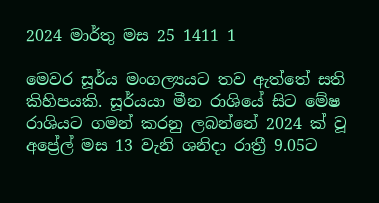2024 මාර්තු මස 25 1411 1

මෙවර සූර්ය මංගල්‍යයට තව ඇත්තේ සති කිහිපයකි. සූර්යයා මීන රාශියේ සිට මේෂ රාශියට ගමන් කරනු ලබන්නේ 2024 ක් වූ අප්‍රේල් මස 13 වැනි ශනිදා රාත්‍රී 9.05ට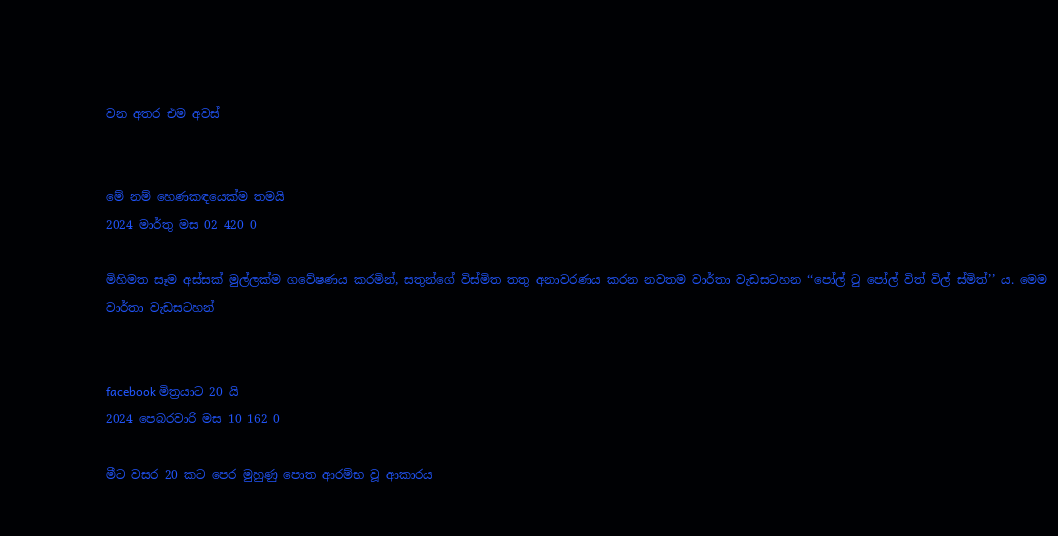වන අතර එම අවස්


මේ නම් හෙණකඳයෙක්ම තමයි
2024 මාර්තු මස 02 420 0

මිහිමත සෑම අස්සක් මුල්ලක්ම ගවේෂණය කරමින්, සතුන්ගේ විස්මිත තතු අනාවරණය කරන නවතම වාර්තා වැඩසටහන ‘‘පෝල් ටු පෝල් විත් විල් ස්මිත්’’ ය. මෙම වාර්තා වැඩසටහන්


facebook මිත්‍රයාට 20 යි
2024 පෙබරවාරි මස 10 162 0

මීට වසර 20 කට පෙර මුහුණු පොත ආරම්භ වූ ආකාරය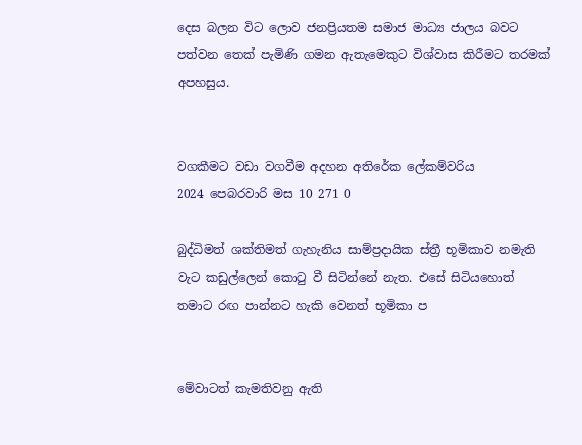දෙස බලන විට ලොව ජනප්‍රියතම සමාජ මාධ්‍ය ජාලය බවට පත්වන තෙක් පැමිණි ගමන ඇතැමෙකුට විශ්වාස කිරීමට තරමක් අපහසුය.


වගකීමට වඩා වගවීම අදහන අතිරේක ලේකම්වරිය
2024 පෙබරවාරි මස 10 271 0

බුද්ධිමත් ශක්තිමත් ගැහැනිය සාම්ප්‍රදායික ස්ත්‍රී භූමිකාව නමැති වැට කඩුල්ලෙන් කොටු වී සිටින්නේ නැත. එසේ සිටියහොත් තමාට රඟ පාන්නට හැකි වෙනත් භූමිකා ප


මේවාටත් කැමතිවනු ඇති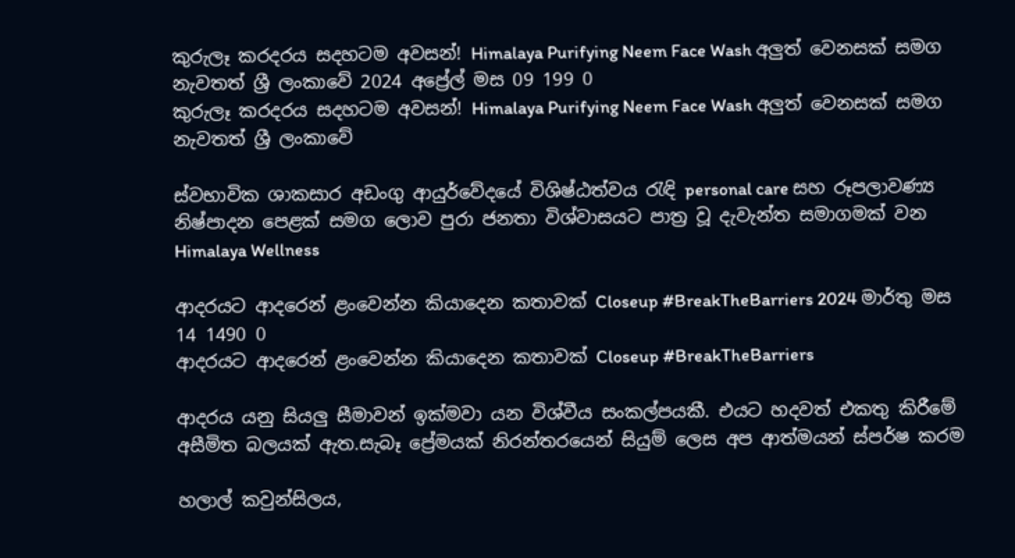කුරුලෑ කරදරය සදහටම අවසන්! Himalaya Purifying Neem Face Wash අලුත් වෙනසක් සමග නැවතත් ශ්‍රී ලංකාවේ 2024 අප්‍රේල් මස 09 199 0
කුරුලෑ කරදරය සදහටම අවසන්! Himalaya Purifying Neem Face Wash අලුත් වෙනසක් සමග නැවතත් ශ්‍රී ලංකාවේ

ස්වභාවික ශාකසාර අඩංගු ආයුර්වේදයේ විශිෂ්ඨත්වය රැඳි personal care සහ රූපලාවණ්‍ය නිෂ්පාදන පෙළක් සමග ලොව පුරා ජනතා විශ්වාසයට පාත්‍ර වූ දැවැන්ත සමාගමක් වන Himalaya Wellness

ආදරයට ආදරෙන් ළංවෙන්න කියාදෙන කතාවක් Closeup #BreakTheBarriers 2024 මාර්තු මස 14 1490 0
ආදරයට ආදරෙන් ළංවෙන්න කියාදෙන කතාවක් Closeup #BreakTheBarriers

ආදරය යනු සියලු සීමාවන් ඉක්මවා යන විශ්වීය සංකල්පයකී. එයට හදවත් එකතු කිරීමේ අසීමිත බලයක් ඇත.සැබෑ ප්‍රේමයක් නිරන්තරයෙන් සියුම් ලෙස අප ආත්මයන් ස්පර්ෂ කරම

හලාල් කවුන්සිලය,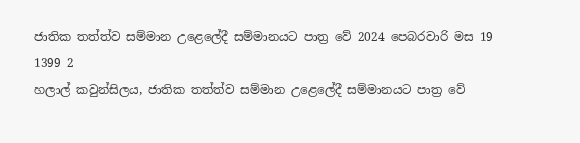ජාතික තත්ත්ව සම්මාන උළෙලේදී සම්මානයට පාත්‍ර වේ 2024 පෙබරවාරි මස 19 1399 2
හලාල් කවුන්සිලය, ජාතික තත්ත්ව සම්මාන උළෙලේදී සම්මානයට පාත්‍ර වේ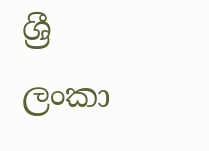ශ්‍රී ලංකා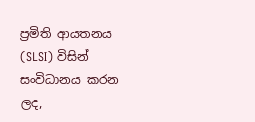ප්‍රමිති ආයතනය (SLSI) විසින් සංවිධානය කරන ලද,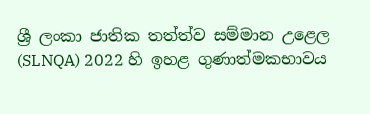ශ්‍රී ලංකා ජාතික තත්ත්ව සම්මාන උළෙල (SLNQA) 2022 හි ඉහළ ගුණාත්මකභාවය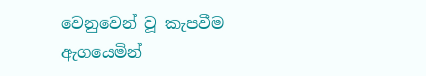වෙනුවෙන් වූ කැපවීම ඇගයෙමින්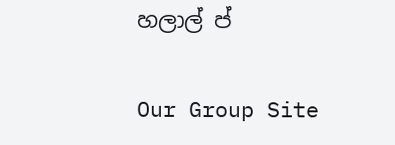හලාල් ප්

Our Group Site